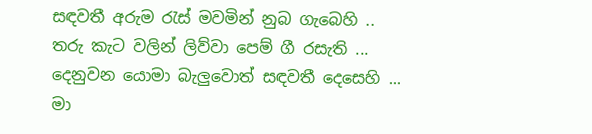සඳවතී අරුම රැස් මවමින් නුබ ගැබෙහි ..
තරු කැට වලින් ලිව්වා පෙම් ගී රසැති ...
දෙනුවන යොමා බැලුවොත් සඳවතී දෙසෙහි ...
මා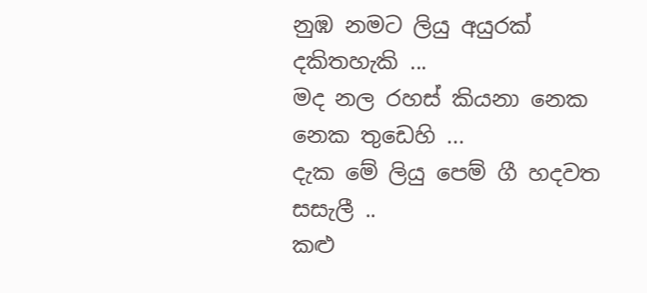නුඹ නමට ලියු අයුරක් දකිතහැකි ...
මද නල රහස් කියනා නෙක නෙක තුඩෙහි ...
දැක මේ ලියු පෙම් ගී හදවත සසැලී ..
කළු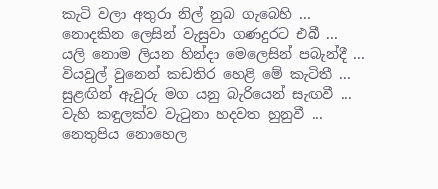කැටි වලා අතුරා නිල් නුබ ගැබෙහි ...
නොදකින ලෙසින් වැසුවා ගණදුරට එබී ...
යලි නොම ලියන හින්දා මෙලෙසින් පබැන්දී ...
වියවුල් වුනෙන් කඩතිර හෙළි මේ කැටිතී ...
සුළඟින් ඇවුරු මග යනු බැරියෙන් සැඟවී ...
වැහි කඳුලක්ව වැටුනා හදවත හුනුවී ...
නෙතුපිය නොහෙල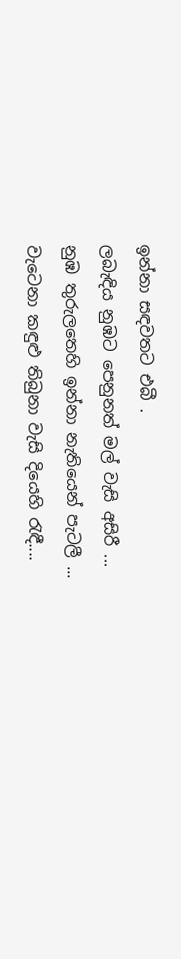ඉන්නා සඳවතට එබී .
ලබැඳිය නුඹට පෙනුනත් මල් වැසි අසිරී ...
නුඹ තුරුලතෙහි ඉන්නා නැතියෙන් පැටලී ...
වැටෙනා කඳුළු තිබුනා වැසි දියෙහි රැඳී....